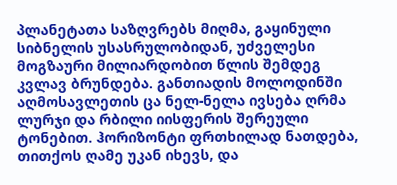პლანეტათა საზღვრებს მიღმა, გაყინული სიბნელის უსასრულობიდან, უძველესი მოგზაური მილიარდობით წლის შემდეგ კვლავ ბრუნდება. განთიადის მოლოდინში აღმოსავლეთის ცა ნელ-ნელა ივსება ღრმა ლურჯი და რბილი იისფერის შერეული ტონებით. ჰორიზონტი ფრთხილად ნათდება, თითქოს ღამე უკან იხევს, და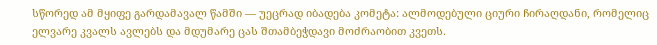სწორედ ამ მყიფე გარდამავალ წამში — უეცრად იბადება კომეტა: ალმოდებული ციური ჩირაღდანი, რომელიც ელვარე კვალს ავლებს და მდუმარე ცას შთამბეჭდავი მოძრაობით კვეთს.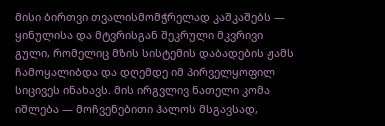მისი ბირთვი თვალისმომჭრელად კაშკაშებს — ყინულისა და მტვრისგან შეკრული მკვრივი გული, რომელიც მზის სისტემის დაბადების ჟამს ჩამოყალიბდა და დღემდე იმ პირველყოფილ სიცივეს ინახავს. მის ირგვლივ ნათელი კომა იშლება — მოჩვენებითი ჰალოს მსგავსად,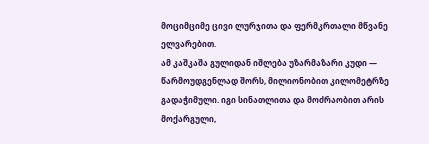მოციმციმე ცივი ლურჯითა და ფერმკრთალი მწვანე ელვარებით.
ამ კაშკაშა გულიდან იშლება უზარმაზარი კუდი — წარმოუდგენლად შორს, მილიონობით კილომეტრზე გადაჭიმული. იგი სინათლითა და მოძრაობით არის მოქარგული,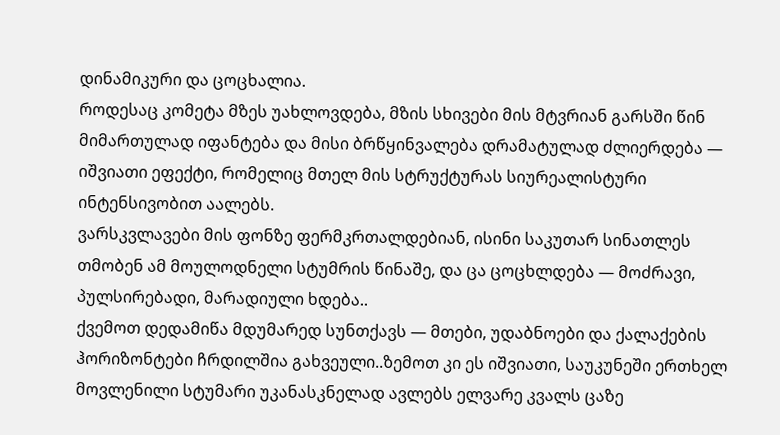დინამიკური და ცოცხალია.
როდესაც კომეტა მზეს უახლოვდება, მზის სხივები მის მტვრიან გარსში წინ მიმართულად იფანტება და მისი ბრწყინვალება დრამატულად ძლიერდება — იშვიათი ეფექტი, რომელიც მთელ მის სტრუქტურას სიურეალისტური ინტენსივობით აალებს.
ვარსკვლავები მის ფონზე ფერმკრთალდებიან, ისინი საკუთარ სინათლეს თმობენ ამ მოულოდნელი სტუმრის წინაშე, და ცა ცოცხლდება — მოძრავი, პულსირებადი, მარადიული ხდება..
ქვემოთ დედამიწა მდუმარედ სუნთქავს — მთები, უდაბნოები და ქალაქების ჰორიზონტები ჩრდილშია გახვეული..ზემოთ კი ეს იშვიათი, საუკუნეში ერთხელ მოვლენილი სტუმარი უკანასკნელად ავლებს ელვარე კვალს ცაზე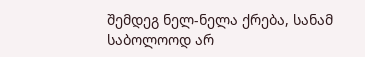შემდეგ ნელ-ნელა ქრება, სანამ საბოლოოდ არ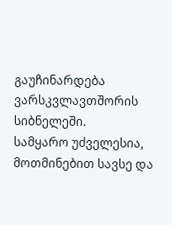გაუჩინარდება ვარსკვლავთშორის სიბნელეში.
სამყარო უძველესია, მოთმინებით სავსე და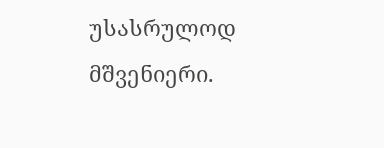უსასრულოდ მშვენიერი.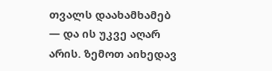თვალს დაახამხამებ — და ის უკვე აღარ არის. ზემოთ აიხედავ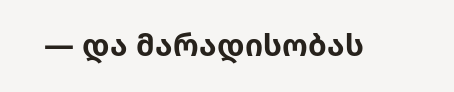— და მარადისობას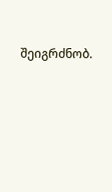შეიგრძნობ.